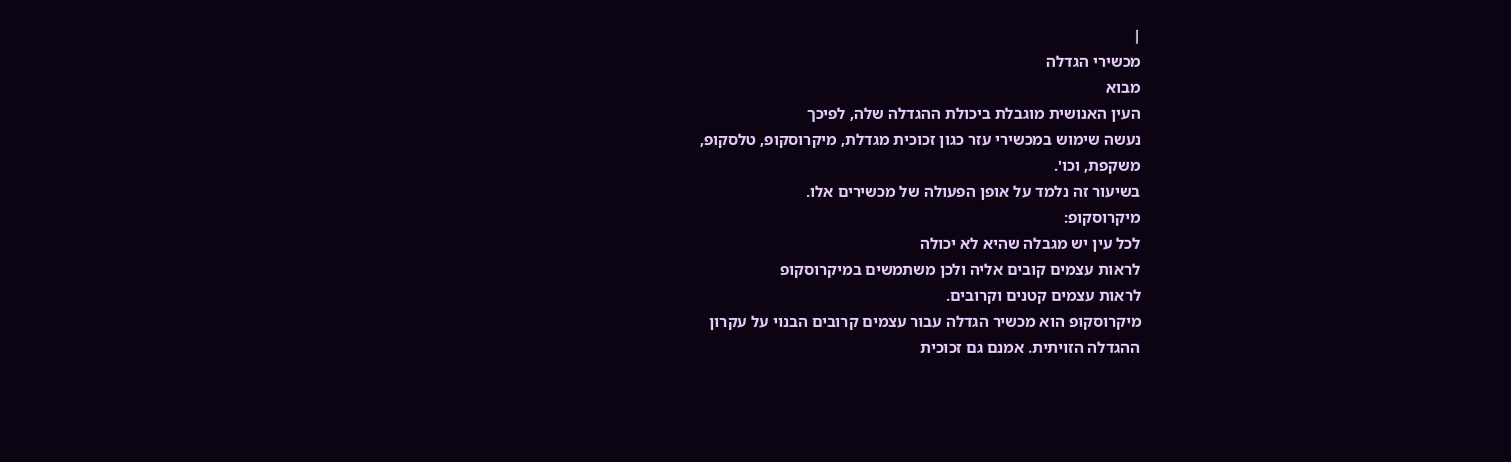|
מכשירי הגדלה
מבוא
העין האנושית מוגבלת ביכולת ההגדלה שלה, לפיכך
נעשה שימוש במכשירי עזר כגון זכוכית מגדלת, מיקרוסקופ, טלסקופ,
משקפת, וכו'.
בשיעור זה נלמד על אופן הפעולה של מכשירים אלו.
מיקרוסקופ:
לכל עין יש מגבלה שהיא לא יכולה
לראות עצמים קובים אליה ולכן משתמשים במיקרוסקופ
לראות עצמים קטנים וקרובים.
מיקרוסקופ הוא מכשיר הגדלה עבור עצמים קרובים הבנוי על עקרון
ההגדלה הזויתית. אמנם גם זכוכית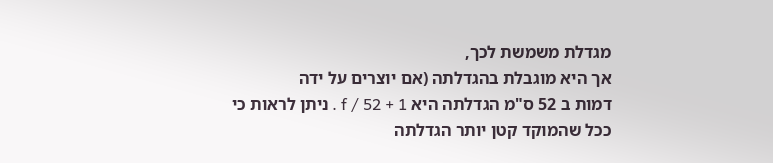מגדלת משמשת לכך,
אך היא מוגבלת בהגדלתה (אם יוצרים על ידה
דמות ב 52 ס"מ הגדלתה היא f / 52 + 1 . ניתן לראות כי
ככל שהמוקד קטן יותר הגדלתה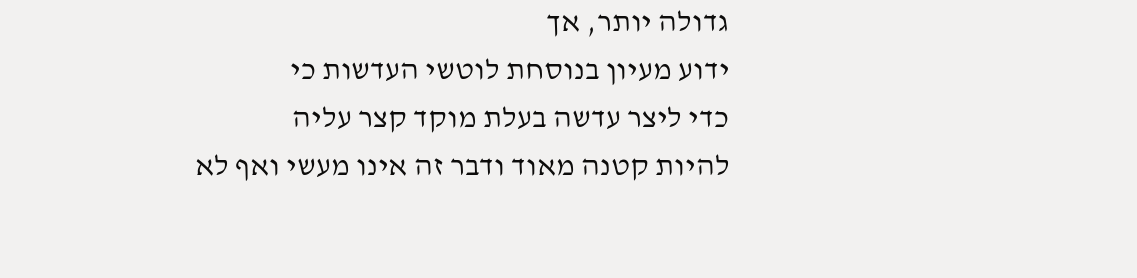גדולה יותר, אך
ידוע מעיון בנוסחת לוטשי העדשות כי
כדי ליצר עדשה בעלת מוקד קצר עליה
להיות קטנה מאוד ודבר זה אינו מעשי ואף לא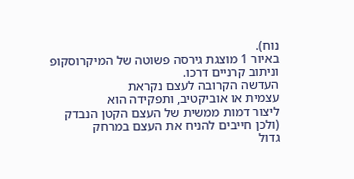נוח).
באיור 1 מוצגת גירסה פשוטה של המיקרוסקופ וניתוב קרניים דרכו.
העדשה הקרובה לעצם נקראת
עצמית או אוביקטיב, ותפקידה הוא
ליצור דמות ממשית של העצם הקטן הנבדק
(ולכן חייבים להניח את העצם במרחק
גדול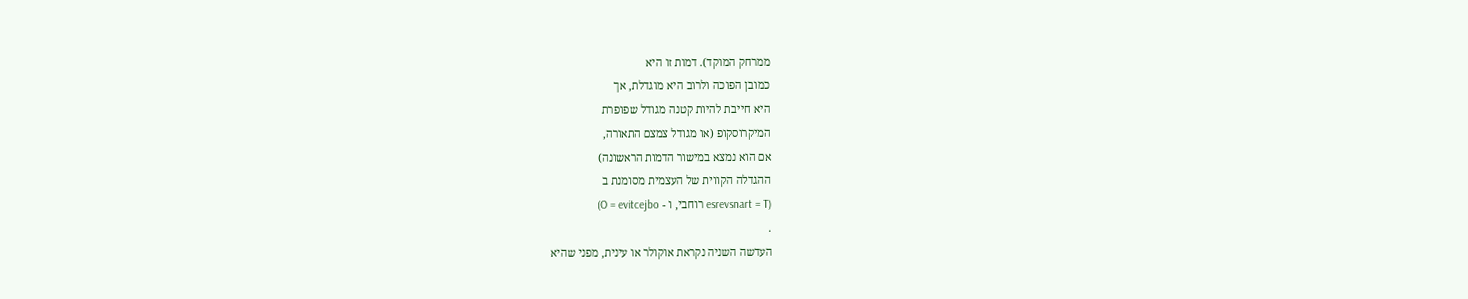ממרחק המוקד). דמות זו היא
כמובן הפוכה ולרוב היא מוגדלת, אך
היא חייבת להיות קטנה מגודל שפופרת
המיקרוסקופ (או מגודל צמצם התאורה,
אם הוא נמצא במישור הדמות הראשונה)
ההגדלה הקווית של העצמית מסומנת ב
(esrevsnart = T רוחבי, ו - O = evitcejbo)
.
העדשה השניה נקראת אוקולר או עינית, מפני שהיא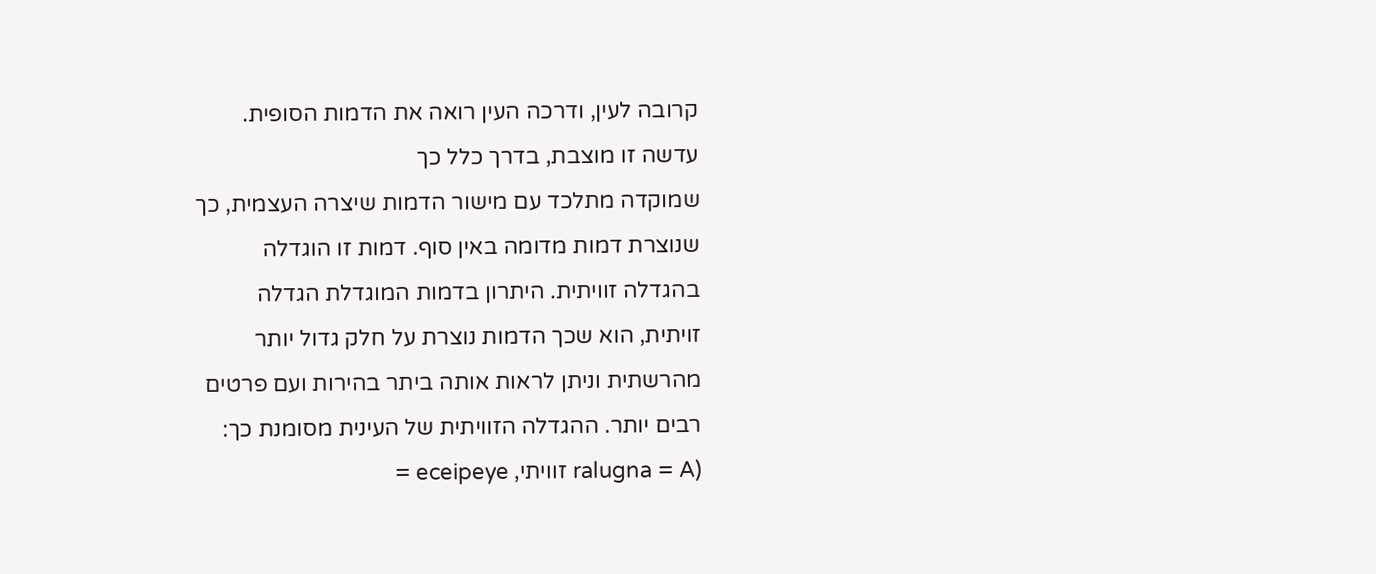קרובה לעין, ודרכה העין רואה את הדמות הסופית.
עדשה זו מוצבת, בדרך כלל כך
שמוקדה מתלכד עם מישור הדמות שיצרה העצמית, כך
שנוצרת דמות מדומה באין סוף. דמות זו הוגדלה
בהגדלה זוויתית. היתרון בדמות המוגדלת הגדלה
זויתית, הוא שכך הדמות נוצרת על חלק גדול יותר
מהרשתית וניתן לראות אותה ביתר בהירות ועם פרטים
רבים יותר. ההגדלה הזוויתית של העינית מסומנת כך:
(ralugna = A זוויתי, eceipeye =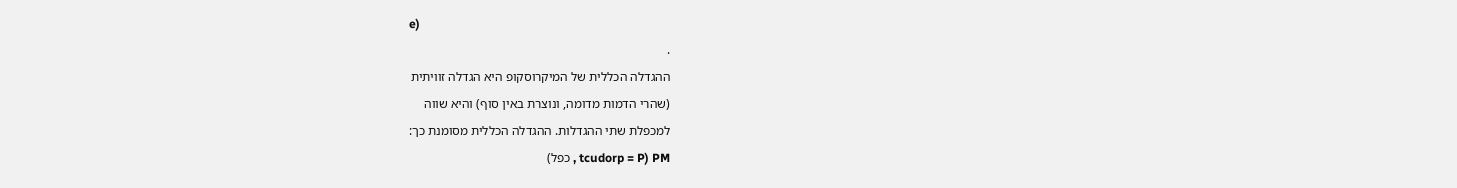e)
.
ההגדלה הכללית של המיקרוסקופ היא הגדלה זוויתית
(שהרי הדמות מדומה, ונוצרת באין סוף) והיא שווה
למכפלת שתי ההגדלות. ההגדלה הכללית מסומנת כך:
PM (tcudorp = P , כפל)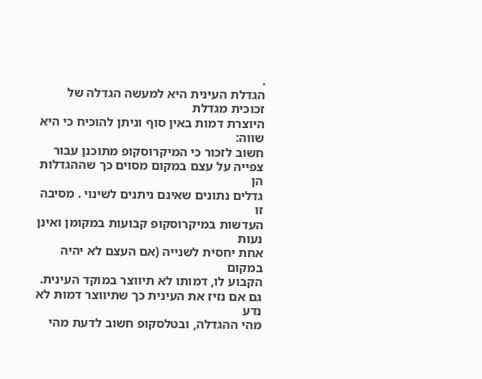.
הגדלת העינית היא למעשה הגדלה של זכוכית מגדלת
היוצרת דמות באין סוף וניתן להוכיח כי היא שווה:
חשוב לזכור כי המיקרוסקופ מתוכנן עבור
צפייה על עצם במקום מסוים כך שההגדלות הן
גדלים נתונים שאינם ניתנים לשינוי . מסיבה זו
העדשות במיקרוסקופ קבועות במקומן ואינן נעות
אחת יחסית לשנייה (אם העצם לא יהיה במקום
הקבוע לו, דמותו לא תיווצר במוקד העינית.
גם אם נזיז את העינית כך שתיווצר דמות לא נדע
מהי ההגדלה, ובטלסקופ חשוב לדעת מהי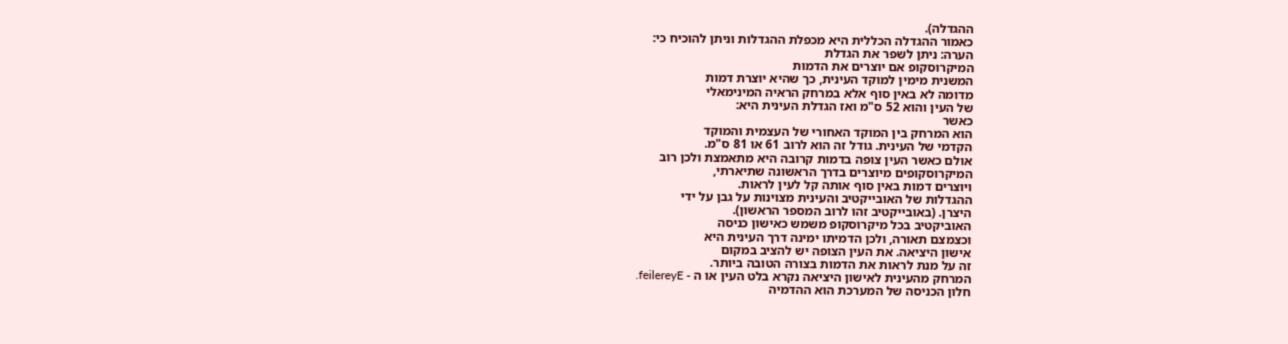ההגדלה).
כאמור ההגדלה הכללית היא מכפלת ההגדלות וניתן להוכיח כי:
הערה: ניתן לשפר את הגדלת
המיקרוסקופ אם יוצרים את הדמות
המשנית מימין למוקד העינית, כך שהיא יוצרת דמות
מדומה לא באין סוף אלא במרחק הראיה המינימאלי
של העין והוא 52 ס"מ ואז הגדלת העינית היא:
כאשר
הוא המרחק בין המוקד האחורי של העצמית והמוקד
הקדמי של העינית. גודל זה הוא לרוב 61 או 81 ס"מ.
אולם כאשר העין צופה בדמות קרובה היא מתאמצת ולכן רוב
המיקרוסקופים מיוצרים בדרך הראשונה שתיארתי,
ויוצרים דמות באין סוף אותה קל לעין לראות.
ההגדלות של האובייקטיב והעינית מצוינות על גבן על ידי
היצרן. (באובייקטיב זהו לרוב המספר הראשון).
האוביקטיב בכל מיקרוסקופ משמש כאישון כניסה
וכצמצם תאורה, ולכן הדמיתו ימינה דרך העינית היא
אישון היציאה. את העין הצופה יש להציב במקום
זה על מנת לראות את הדמות בצורה הטובה ביותר.
המרחק מהעינית לאישון היציאה נקרא בלט העין או ה - feilereyE.
חלון הכניסה של המערכת הוא ההדמיה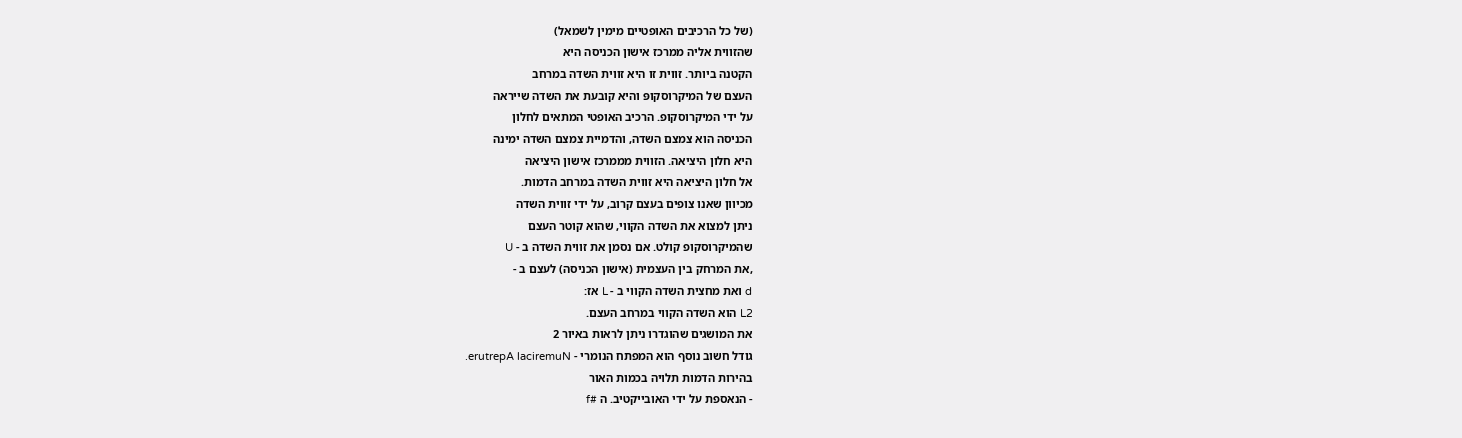(של כל הרכיבים האופטיים מימין לשמאל)
שהזווית אליה ממרכז אישון הכניסה היא
הקטנה ביותר. זווית זו היא זווית השדה במרחב
העצם של המיקרוסקופּ והיא קובעת את השדה שייראה
על ידי המיקרוסקופ. הרכיב האופטי המתאים לחלון
הכניסה הוא צמצם השדה, והדמיית צמצם השדה ימינה
היא חלון היציאה. הזווית מממרכז אישון היציאה
אל חלון היציאה היא זווית השדה במרחב הדמות.
מכיוון שאנו צופים בעצם קרוב, על ידי זווית השדה
ניתן למצוא את השדה הקווי, שהוא קוטר העצם
שהמיקרוסקופ קולט. אם נסמן את זווית השדה ב - U
,את המרחק בין העצמית (אישון הכניסה) לעצם ב -
d ואת מחצית השדה הקווי ב - L אז:
L2 הוא השדה הקווי במרחב העצם.
את המושגים שהוגדרו ניתן לראות באיור 2
גודל חשוב נוסף הוא המפתח הנומרי - erutrepA laciremuN.
בהירות הדמות תלויה בכמות האור
- הנאספת על ידי האובייקטיב. ה #f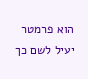הוא פרמטר יעיל לשם כך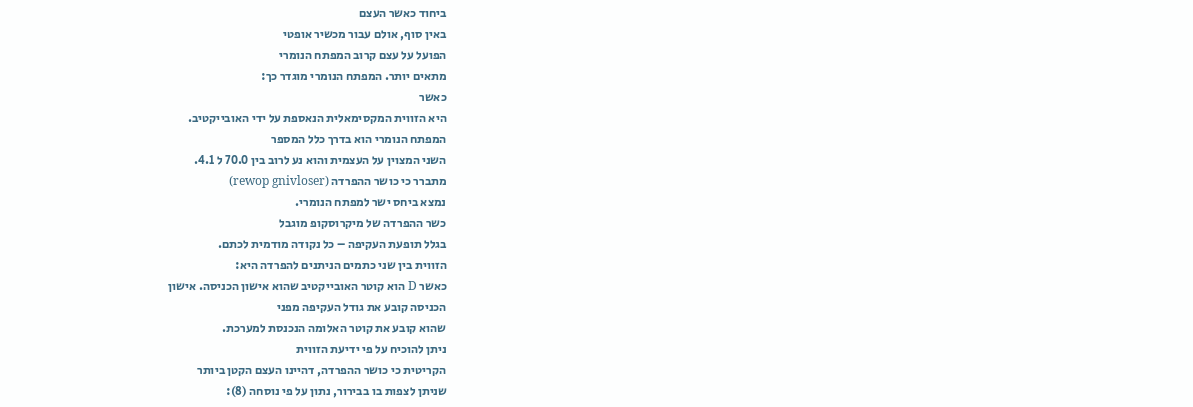ביחוד כאשר העצם
באין סוף, אולם עבור מכשיר אופטי
הפועל על עצם קרוב המפתח הנומרי
מתאים יותר. המפתח הנומרי מוגדר כך:
כאשר
היא הזווית המקסימאלית הנאספת על ידי האובייקטיב.
המפתח הנומרי הוא בדרך כלל המספר
השני המצוין על העצמית והוא נע לרוב בין 70.0 ל 4.1.
מתברר כי כושר ההפרדה (rewop gnivloser)
נמצא ביחס ישר למפתח הנומרי.
כשר ההפרדה של מיקרוסקופ מוגבל
בגלל תופעת העקיפה – כל נקודה מודמית לכתם.
הזווית בין שני כתמים הניתנים להפרדה היא:
כאשר D הוא קוטר האובייקטיב שהוא אישון הכניסה. אישון
הכניסה קובע את גודל העקיפה מפני
שהוא קובע את קוטר האלומה הנכנסת למערכת.
ניתן להוכיח על פי ידיעת הזווית
הקריטית כי כושר ההפרדה, דהיינו העצם הקטן ביותר
שניתן לצפות בו בבירור, נתון על פי נוסחה (8):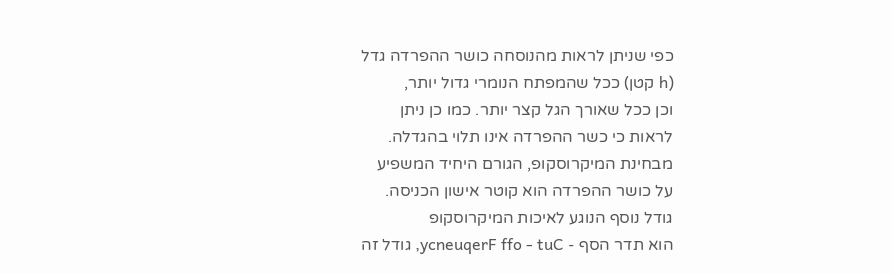כפי שניתן לראות מהנוסחה כושר ההפרדה גדל
(h קטן) ככל שהמפתח הנומרי גדול יותר,
וכן ככל שאורך הגל קצר יותר. כמו כן ניתן
לראות כי כשר ההפרדה אינו תלוי בהגדלה.
מבחינת המיקרוסקופ, הגורם היחיד המשפיע
על כושר ההפרדה הוא קוטר אישון הכניסה.
גודל נוסף הנוגע לאיכות המיקרוסקופ
הוא תדר הסף - ycneuqerF ffo - tuC, גודל זה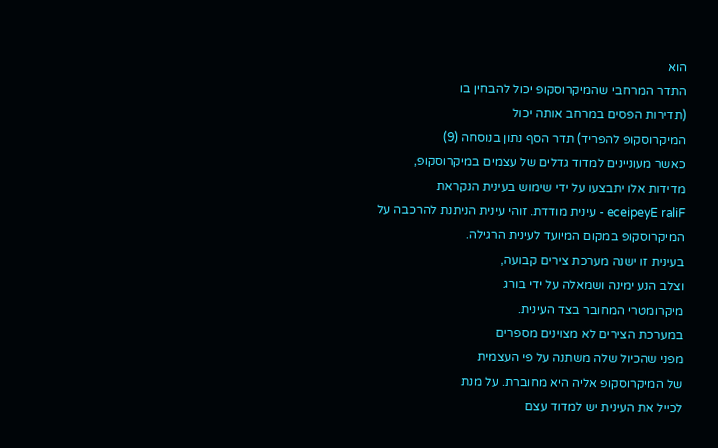הוא
התדר המרחבי שהמיקרוסקופ יכול להבחין בו
(תדירות הפסים במרחב אותה יכול
המיקרוסקופ להפריד) תדר הסף נתון בנוסחה (9)
כאשר מעוניינים למדוד גדלים של עצמים במיקרוסקופ,
מדידות אלו יתבצעו על ידי שימוש בעינית הנקראת
eceipeyE raliF - עינית מודדת. זוהי עינית הניתנת להרכבה על
המיקרוסקופ במקום המיועד לעינית הרגילה.
בעינית זו ישנה מערכת צירים קבועה,
וצלב הנע ימינה ושמאלה על ידי בורג
מיקרומטרי המחובר בצד העינית.
במערכת הצירים לא מצוינים מספרים
מפני שהכיול שלה משתנה על פי העצמית
של המיקרוסקופ אליה היא מחוברת. על מנת
לכייל את העינית יש למדוד עצם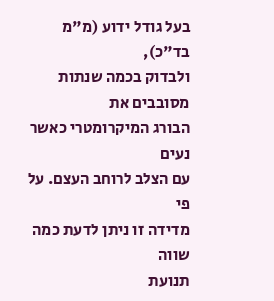בעל גודל ידוע (מ"מ בד"כ),
ולבדוק בכמה שנתות מסובבים את
הבורג המיקרומטרי כאשר נעים
עם הצלב לרוחב העצם. על פי
מדידה זו ניתן לדעת כמה שווה
תנועת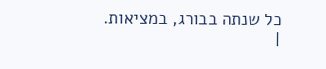כל שנתה בבורג, במציאות.
|